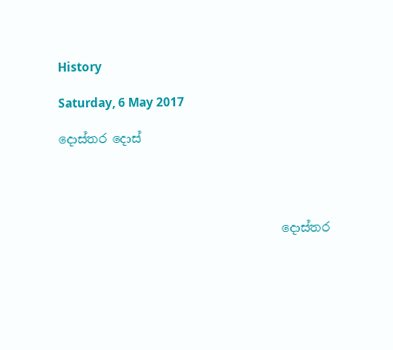History

Saturday, 6 May 2017

දොස්තර දොස්




                                     දොස්තර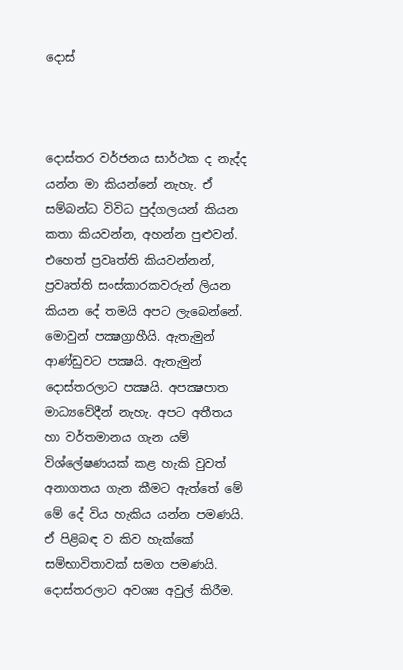දොස්



දොස්තර වර්ජනය සාර්ථක ද නැද්ද යන්න මා කියන්නේ නැහැ. ඒ සම්බන්ධ විවිධ පුද්ගලයන් කියන කතා කියවන්න, අහන්න පුළුවන්. එහෙත් ප්‍රවෘත්ති කියවන්නන්, ප්‍රවෘත්ති සංස්කාරකවරුන් ලියන කියන දේ තමයි අපට ලැබෙන්නේ. මොවුන් පක්‍ෂග්‍රාහීයි. ඇතැමුන් ආණ්ඩුවට පක්‍ෂයි. ඇතැමුන් දොස්තරලාට පක්‍ෂයි. අපක්‍ෂපාත මාධ්‍යවේදීන් නැහැ. අපට අතීතය  හා වර්තමානය ගැන යම් විශ්ලේෂණයක් කළ හැකි වුවත් අනාගතය ගැන කීමට ඇත්තේ මේ මේ දේ විය හැකිය යන්න පමණයි. ඒ පිළිබඳ ව කිව හැක්කේ සම්භාවිතාවක් සමග පමණයි. දොස්තරලාට අවශ්‍ය අවුල් කිරීම.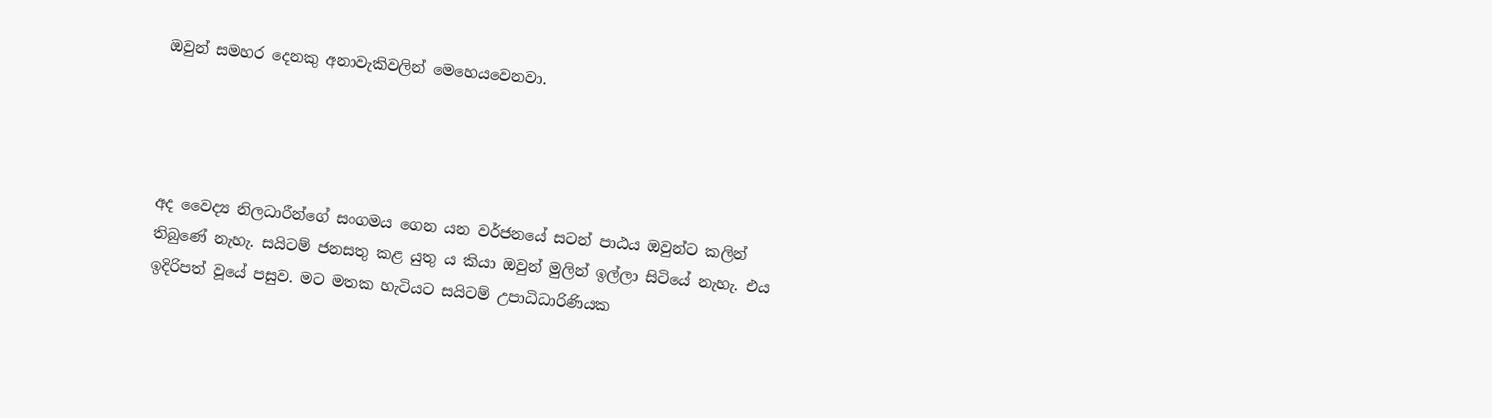ඔවුන් සමහර දෙනකු අනාවැකිවලින් මෙහෙයවෙනවා.




අද වෛද්‍ය නිලධාරීන්ගේ සංගමය ගෙන යන වර්ජනයේ සටන් පාඨය ඔවුන්ට කලින් තිබුණේ නැහැ. සයිටම් ජනසතු කළ යුතු ය කියා ඔවුන් මුලින් ඉල්ලා සිටියේ නැහැ. එය ඉදිරිපත් වූයේ පසුව. මට මතක හැටියට සයිටම් උපාධිධාරිණියක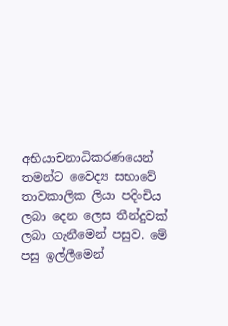අභියාචනාධිකරණයෙන් තමන්ට වෛද්‍ය සභාවේ තාවකාලික ලියා පදිංචිය ලබා දෙන ලෙස තීන්දුවක් ලබා ගැනීමෙන් පසුව. මේ පසු ඉල්ලීමෙන්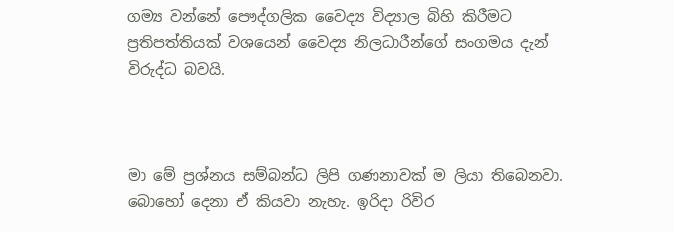ගම්‍ය වන්නේ පෞද්ගලික වෛද්‍ය විද්‍යාල බිහි කිරීමට ප්‍රතිපත්තියක් වශයෙන් වෛද්‍ය නිලධාරීන්ගේ සංගමය දැන් විරුද්ධ බවයි.



මා මේ ප්‍රශ්නය සම්බන්ධ ලිපි ගණනාවක් ම ලියා තිබෙනවා. බොහෝ දෙනා ඒ කියවා නැහැ. ඉරිදා රිවිර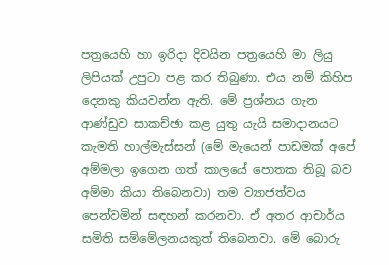පත්‍රයෙහි හා ඉරිදා දිවයින පත්‍රයෙහි මා ලියු ලිපියක් උපුටා පළ කර තිබුණා. එය නම් කිහිප දෙනකු කියවන්න ඇති. මේ ප්‍රශ්නය ගැන ආණ්ඩුව සාකච්ඡා කළ යුතු යැයි සමාදානයට කැමති හාල්මැස්සන් (මේ මැයෙන් පාඩමක් අපේ අම්මලා ඉගෙන ගත් කාලයේ පොතක තිබූ බව අම්මා කියා තිබෙනවා) තම ව්‍යාජත්වය පෙන්වමින් සඳහන් කරනවා. ඒ අතර ආචාර්ය සමිති සම්මේලනයකුත් තිබෙනවා. මේ බොරු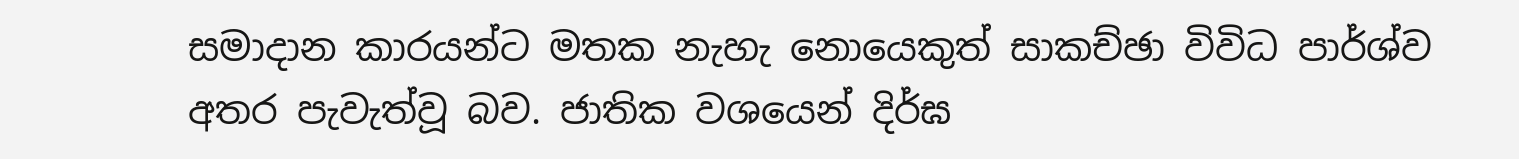සමාදාන කාරයන්ට මතක නැහැ නොයෙකුත් සාකච්ඡා විවිධ පාර්ශ්ව අතර පැවැත්වූ බව. ජාතික වශයෙන් දිර්ඝ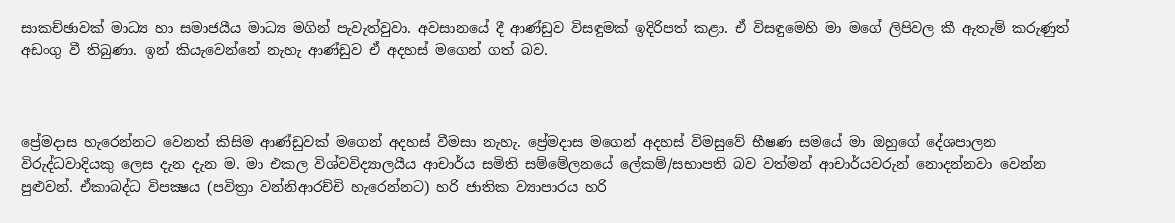සාකච්ඡාවක් මාධ්‍ය හා සමාජයීය මාධ්‍ය මගින් පැවැත්වුවා. අවසානයේ දී ආණ්ඩුව විසඳුමක් ඉදිරිපත් කළා. ඒ විසඳුමෙහි මා මගේ ලිපිවල කී ඇතැම් කරුණුත් අඩංගු වී තිබුණා. ඉන් කියැවෙන්නේ නැහැ ආණ්ඩුව ඒ අදහස් මගෙන් ගත් බව.



ප්‍රේමදාස හැරෙන්නට වෙනත් කිසිම ආණ්ඩුවක් මගෙන් අදහස් වීමසා නැහැ. ප්‍රේමදාස මගෙන් අදහස් විමසුවේ භීෂණ සමයේ මා ඔහුගේ දේශපාලන විරුද්ධවාදියකු ලෙස දැන දැන ම. මා එකල විශ්වවිද්‍යාලයීය ආචාර්ය සමිති සම්මේලනයේ ලේකම්/සභාපති බව වත්මන් ආචාර්යවරුන් නොදන්නවා වෙන්න පුළුවන්. ඒකාබද්ධ විපක්‍ෂය (පවිත්‍රා වන්නිආරච්චි හැරෙන්නට) හරි ජාතික ව්‍යාපාරය හරි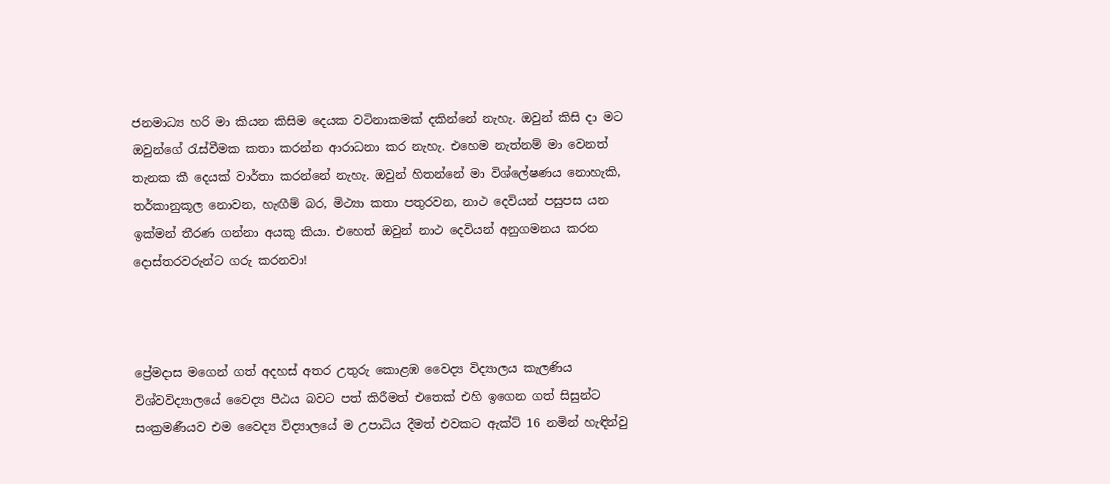ජනමාධ්‍ය හරි මා කියන කිසිම දෙයක වටිනාකමක් දකින්නේ නැහැ. ඔවුන් කිසි දා මට ඔවුන්ගේ රැස්වීමක කතා කරන්න ආරාධනා කර නැහැ. එහෙම නැත්නම් මා වෙනත් තැනක කී දෙයක් වාර්තා කරන්නේ නැහැ. ඔවුන් හිතන්නේ මා විශ්ලේෂණය නොහැකි, තර්කානුකූල නොවන, හැඟීම් බර, මිථ්‍යා කතා පතුරවන, නාථ දෙවියන් පසුපස යන ඉක්මන් තීරණ ගන්නා අයකු කියා. එහෙත් ඔවුන් නාථ දෙවියන් අනුගමනය කරන දොස්තරවරුන්ට ගරු කරනවා!



ප්‍රේමදාස මගෙන් ගත් අදහස් අතර උතුරු කොළඹ වෛද්‍ය විද්‍යාලය කැලණිය විශ්වවිද්‍යාලයේ වෛද්‍ය පීඨය බවට පත් කිරීමත් එතෙක් එහි ඉගෙන ගත් සිසුන්ට සංක්‍රමණීයව එම වෛද්‍ය විද්‍යාලයේ ම උපාධිය දීමත් එවකට ඇක්ට් 16 නමින් හැඳින්වු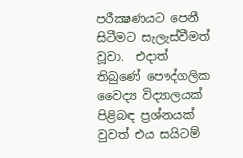පරීක්‍ෂණයට පෙනී සිටීමට සැලැස්වීමත් වූවා.  එදාත් තිබුණේ පෞද්ගලික වෛද්‍ය විද්‍යාලයක් පිළිබඳ ප්‍රශ්නයක් වුවත් එය සයිටම්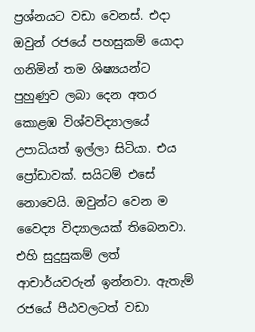ප්‍රශ්නයට වඩා වෙනස්. එදා ඔවුන් රජයේ පහසුකම් යොදා ගනිමින් තම ශිෂ්‍යයන්ට පුහුණුව ලබා දෙන අතර කොළඹ විශ්වවිද්‍යාලයේ උපාධියත් ඉල්ලා සිටියා. එය ප්‍රෝඩාවක්. සයිටම් එසේ නොවෙයි. ඔවුන්ට වෙන ම වෛද්‍ය විද්‍යාලයක් තිබෙනවා. එහි සුදුසුකම් ලත් ආචාර්යවරුන් ඉන්නවා. ඇතැම් රජයේ පීඨවලටත් වඩා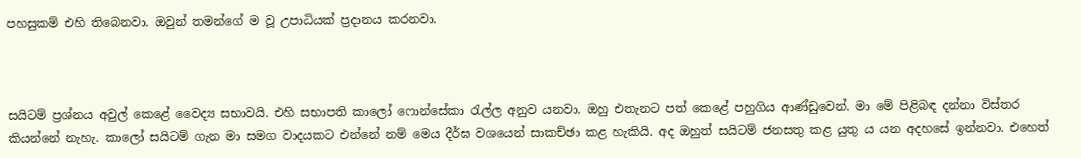පහසුකම් එහි තිබෙනවා. ඔවුන් තමන්ගේ ම වූ උපාධියක් ප්‍රදානය කරනවා.



සයිටම් ප්‍රශ්නය අවුල් කෙළේ වෛද්‍ය සභාවයි. එහි සභාපති කාලෝ ෆොන්සේකා රැල්ල අනුව යනවා. ඔහු එතැනට පත් කෙළේ පහුගිය ආණ්ඩුවෙන්. මා මේ පිළිබඳ දන්නා විස්තර කියන්නේ නැහැ. කාලෝ සයිටම් ගැන මා සමග වාදයකට එන්නේ නම් මෙය දීර්ඝ වශයෙන් සාකච්ඡා කළ හැකියි. අද ඔහුත් සයිටම් ජනසතු කළ යුතු ය යන අදහසේ ඉන්නවා. එහෙත්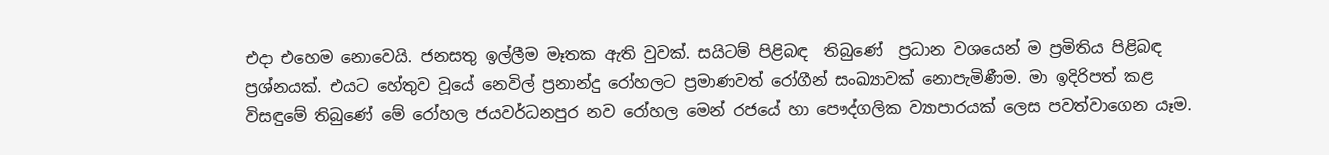එදා එහෙම නොවෙයි. ජනසතු ඉල්ලීම මෑතක ඇති වුවක්. සයිටම් පිළිබඳ  තිබුණේ  ප්‍රධාන වශයෙන් ම ප්‍රමිතිය පිළිබඳ ප්‍රශ්නයක්. එයට හේතුව වූයේ නෙවිල් ප්‍රනාන්දු රෝහලට ප්‍රමාණවත් රෝගීන් සංඛ්‍යාවක් නොපැමිණීම. මා ඉදිරිපත් කළ විසඳුමේ තිබුණේ මේ රෝහල ජයවර්ධනපුර නව රෝහල මෙන් රජයේ හා පෞද්ගලික ව්‍යාපාරයක් ලෙස පවත්වාගෙන යෑම.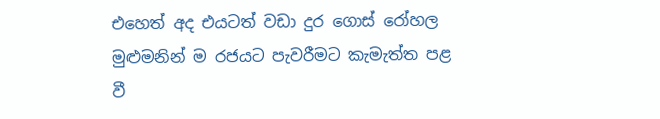එහෙත් අද එයටත් වඩා දුර ගොස් රෝහල මුළුමනින් ම රජයට පැවරීමට කැමැත්ත පළ වී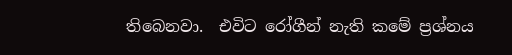තිබෙනවා.  එවිට රෝගීන් නැති කමේ ප්‍රශ්නය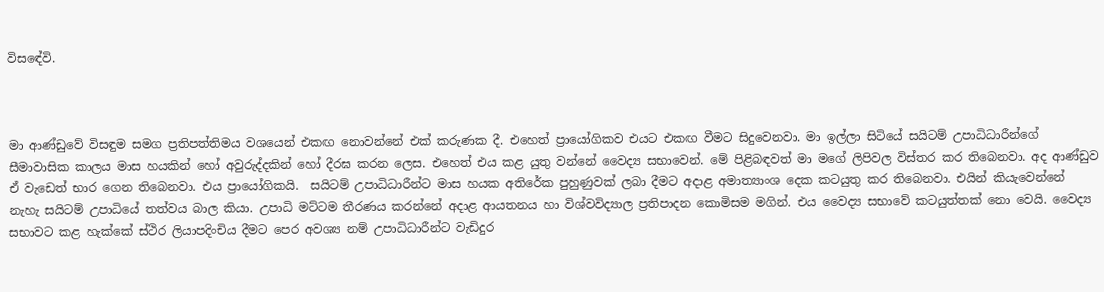විසඳේවි.



මා ආණ්ඩුවේ විසඳුම සමග ප්‍රතිපත්තිමය වශයෙන් එකඟ නොවන්නේ එක් කරුණක දී. එහෙත් ප්‍රායෝගිකව එයට එකඟ වීමට සිදුවෙනවා. මා ඉල්ලා සිටියේ සයිටම් උපාධිධාරීන්ගේ සීමාවාසික කාලය මාස හයකින් හෝ අවුරුද්දකින් හෝ දීරඝ කරන ලෙස. එහෙත් එය කළ යුතු වන්නේ වෛද්‍ය සභාවෙන්. මේ පිළිබඳවත් මා මගේ ලිපිවල විස්තර කර තිබෙනවා. අද ආණ්ඩුව ඒ වැඩෙත් භාර ගෙන තිබෙනවා. එය ප්‍රායෝගිකයි.  සයිටම් උපාධිධාරීන්ට මාස හයක අතිරේක පුහුණුවක් ලබා දීමට අදාළ අමාත්‍යාංශ දෙක කටයුතු කර තිබෙනවා. එයින් කියැවෙන්නේ නැහැ සයිටම් උපාධියේ තත්වය බාල කියා. උපාධි මට්ටම තීරණය කරන්නේ අදාළ ආයතනය හා විශ්වවිද්‍යාල ප්‍රතිපාදන කොමිසම මගින්. එය වෛද්‍ය සභාවේ කටයුත්තක් නො වෙයි. වෛද්‍ය සභාවට කළ හැක්කේ ස්ථිර ලියාපදිංචිය දීමට පෙර අවශ්‍ය නම් උපාධිධාරීන්ට වැඩිදුර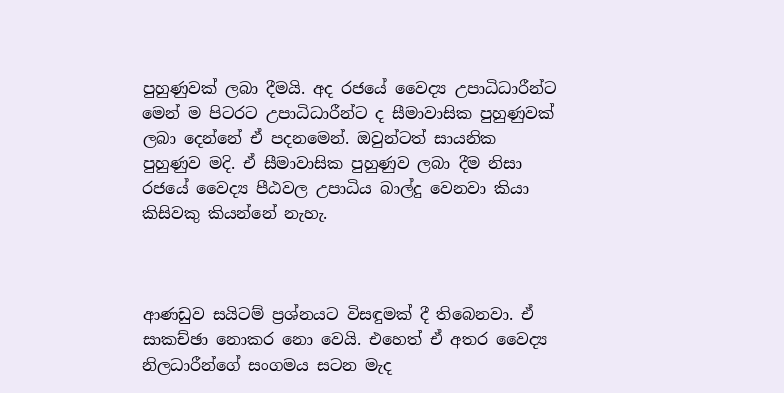පුහුණුවක් ලබා දීමයි. අද රජයේ වෛද්‍ය උපාධිධාරීන්ට මෙන් ම පිටරට උපාධිධාරීන්ට ද සීමාවාසික පුහුණුවක් ලබා දෙන්නේ ඒ පදනමෙන්. ඔවුන්ටත් සායනික පුහුණුව මදි. ඒ සීමාවාසික පුහුණුව ලබා දීම නිසා රජයේ වෛද්‍ය පීඨවල උපාධිය බාල්දු වෙනවා කියා කිසිවකු කියන්නේ නැහැ.



ආණඩුව සයිටම් ප්‍රශ්නයට විසඳුමක් දී තිබෙනවා. ඒ සාකච්ඡා නොකර නො වෙයි. එහෙත් ඒ අතර වෛද්‍ය නිලධාරීන්ගේ සංගමය සටන මැද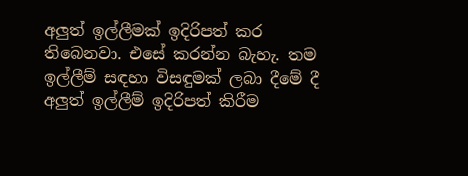අලුත් ඉල්ලීමක් ඉදිරිපත් කර තිබෙනවා. එසේ කරන්න බැහැ. තම ඉල්ලීම් සඳහා විසඳුමක් ලබා දීමේ දී අලුත් ඉල්ලීම් ඉදිරිපත් කිරීම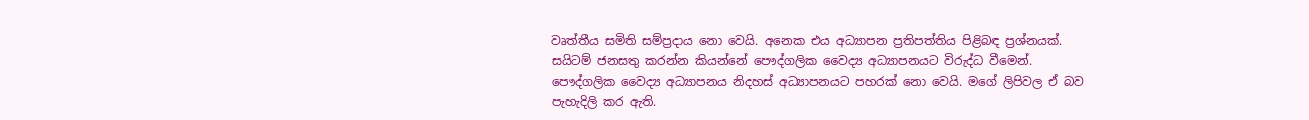වෘත්තීය සමිති සම්ප්‍රදාය නො වෙයි. අනෙක එය අධ්‍යාපන ප්‍රතිපත්තිය පිළිබඳ ප්‍රශ්නයක්. සයිටම් ජනසතු කරන්න කියන්නේ පෞද්ගලික වෛද්‍ය අධ්‍යාපනයට විරුද්ධ වීමෙන්. පෞද්ගලික වෛද්‍ය අධ්‍යාපනය නිදහස් අධ්‍යාපනයට පහරක් නො වෙයි. මගේ ලිපිවල ඒ බව පැහැදිලි කර ඇති.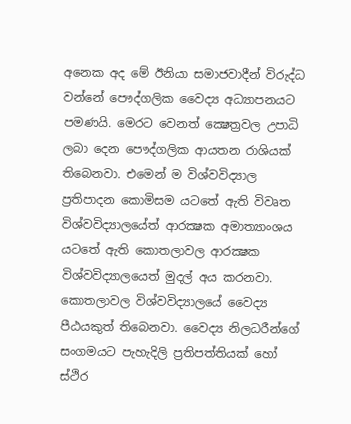අනෙක අද මේ ඊනියා සමාජවාදීන් විරුද්ධ වන්නේ පෞද්ගලික වෛද්‍ය අධ්‍යාපනයට පමණයි. මෙරට වෙනත් ක්‍ෂෙත්‍රවල උපාධි ලබා දෙන පෞද්ගලික ආයතන රාශියක් තිබෙනවා. එමෙන් ම විශ්වවිද්‍යාල ප්‍රතිපාදන කොමිසම යටතේ ඇති විවෘත විශ්වවිද්‍යාලයේත් ආරක්‍ෂක අමාත්‍යාංශය යටතේ ඇති කොතලාවල ආරක්‍ෂක විශ්වවිද්‍යාලයෙත් මුදල් අය කරනවා. කොතලාවල විශ්වවිද්‍යාලයේ වෛද්‍ය පීඨයකුත් තිබෙනවා. වෛද්‍ය නිලධරීන්ගේ සංගමයට පැහැදිලි ප්‍රතිපත්තියක් හෝ ස්ථිර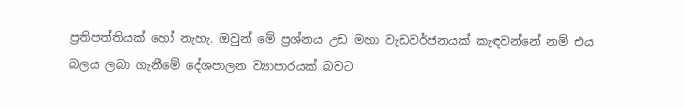ප්‍රතිපත්තියක් හෝ නැහැ. ඔවුන් මේ ප්‍රශ්නය උඩ මහා වැඩවර්ජනයක් කැඳවන්නේ නම් එය බලය ලබා ගැනීමේ දේශපාලන ව්‍යාපාරයක් බවට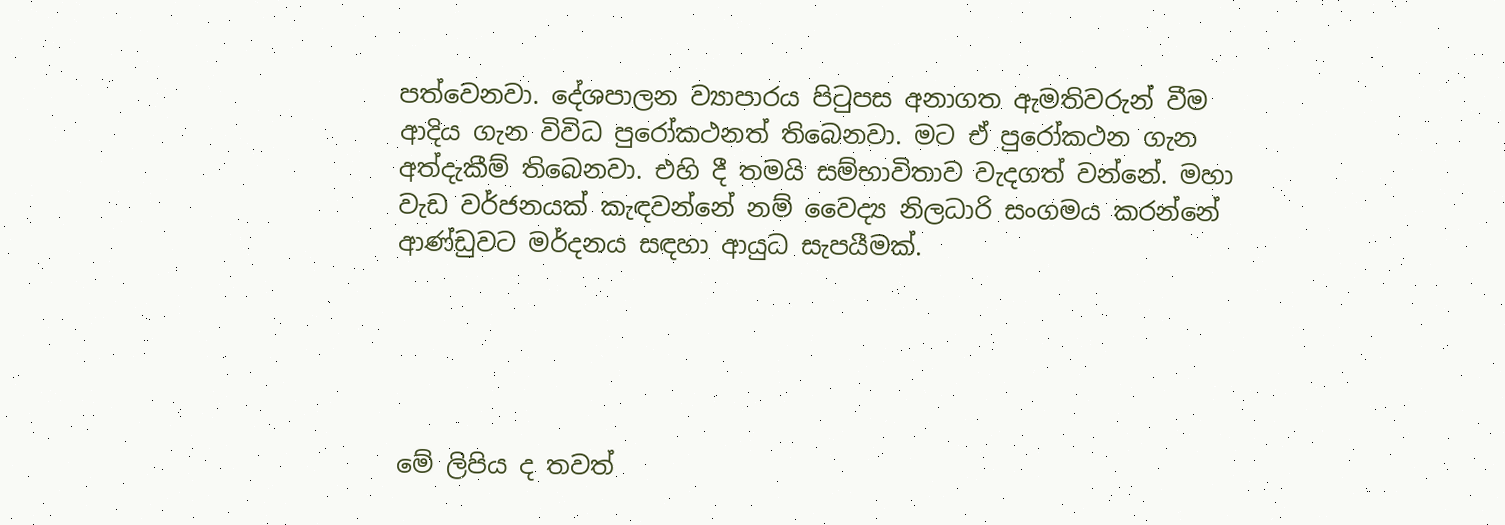පත්වෙනවා. දේශපාලන ව්‍යාපාරය පිටුපස අනාගත ඇමතිවරුන් වීම ආදිය ගැන විවිධ පුරෝකථනත් තිබෙනවා. මට ඒ පුරෝකථන ගැන අත්දැකීම් තිබෙනවා. එහි දී තමයි සම්භාවිතාව වැදගත් වන්නේ. මහා වැඩ වර්ජනයක් කැඳවන්නේ නම් වෛද්‍ය නිලධාරි සංගමය කරන්නේ ආණ්ඩුවට මර්දනය සඳහා ආයුධ සැපයීමක්.





මේ ලිපිය ද තවත්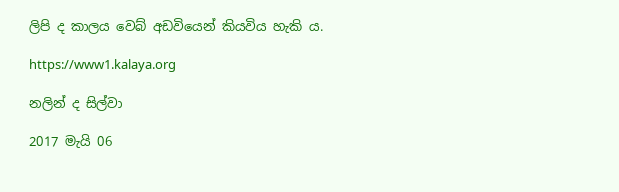ලිපි ද කාලය වෙබ් අඩවියෙන් කියවිය හැකි ය.

https://www1.kalaya.org

නලින් ද සිල්වා

2017 මැයි 06